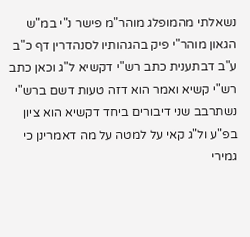נשאלתי מהמופלג מוהר"מ פישר נ"י במ"ש הגאון מוהר"י פיק בהגהותיו לסנהדרין דף כ"ב ע"ב דבתענית כתב רש"י דקשיא ל"ג וכאן כתב רש"י קשיא ואמר הוא דזה טעות דשם ברש"י נשתרבב שני דיבורים ביחד דקשיא הוא ציון בפ"ע ול"ג קאי על למטה על מה דאמרינן כי גמירי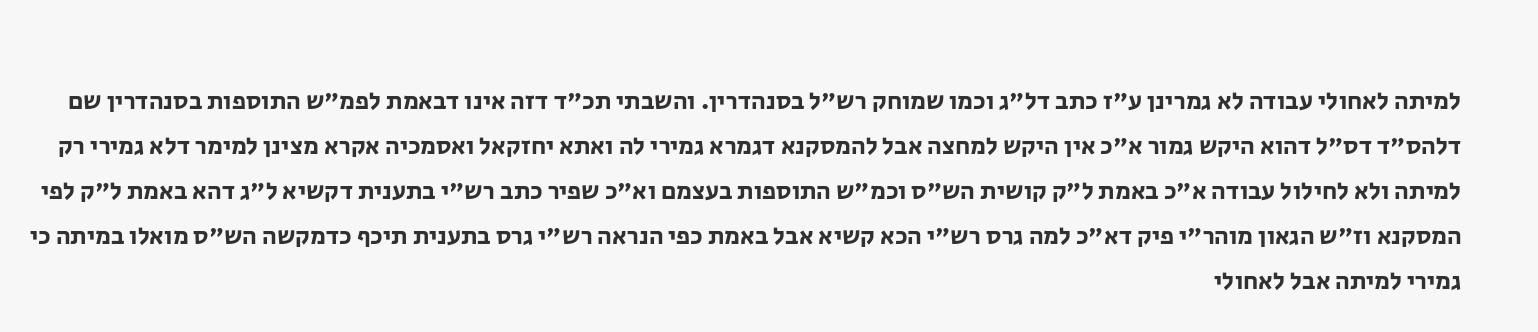למיתה לאחולי עבודה לא גמרינן ע"ז כתב דל"ג וכמו שמוחק רש"ל בסנהדרין. והשבתי תכ"ד דזה אינו דבאמת לפמ"ש התוספות בסנהדרין שם דלהס"ד דס"ל דהוא היקש גמור א"כ אין היקש למחצה אבל להמסקנא דגמרא גמירי לה ואתא יחזקאל ואסמכיה אקרא מצינן למימר דלא גמירי רק למיתה ולא לחילול עבודה א"כ באמת ל"ק קושית הש"ס וכמ"ש התוספות בעצמם וא"כ שפיר כתב רש"י בתענית דקשיא ל"ג דהא באמת ל"ק לפי המסקנא וז"ש הגאון מוהר"י פיק דא"כ למה גרס רש"י הכא קשיא אבל באמת כפי הנראה רש"י גרס בתענית תיכף כדמקשה הש"ס מואלו במיתה כי גמירי למיתה אבל לאחולי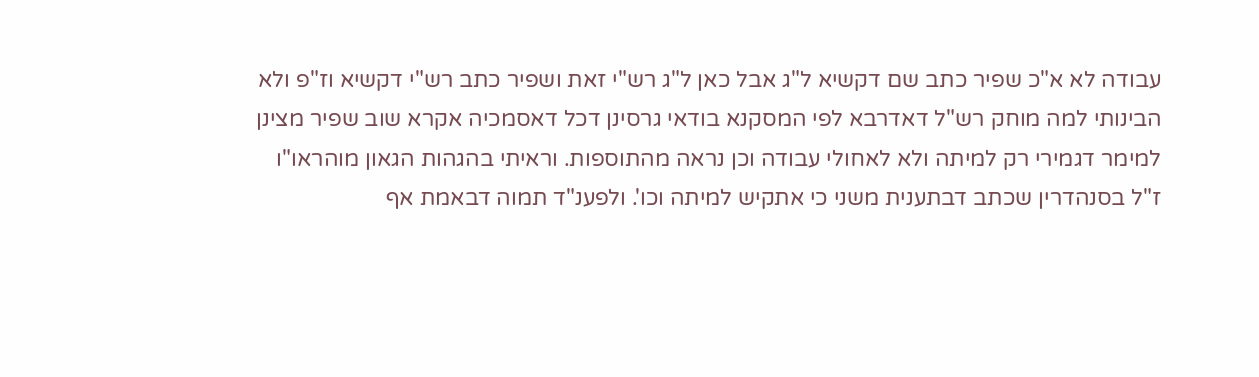עבודה לא א"כ שפיר כתב שם דקשיא ל"ג אבל כאן ל"ג רש"י זאת ושפיר כתב רש"י דקשיא וז"פ ולא הבינותי למה מוחק רש"ל דאדרבא לפי המסקנא בודאי גרסינן דכל דאסמכיה אקרא שוב שפיר מצינן למימר דגמירי רק למיתה ולא לאחולי עבודה וכן נראה מהתוספות. וראיתי בהגהות הגאון מוהראו"ו ז"ל בסנהדרין שכתב דבתענית משני כי אתקיש למיתה וכו'. ולפענ"ד תמוה דבאמת אף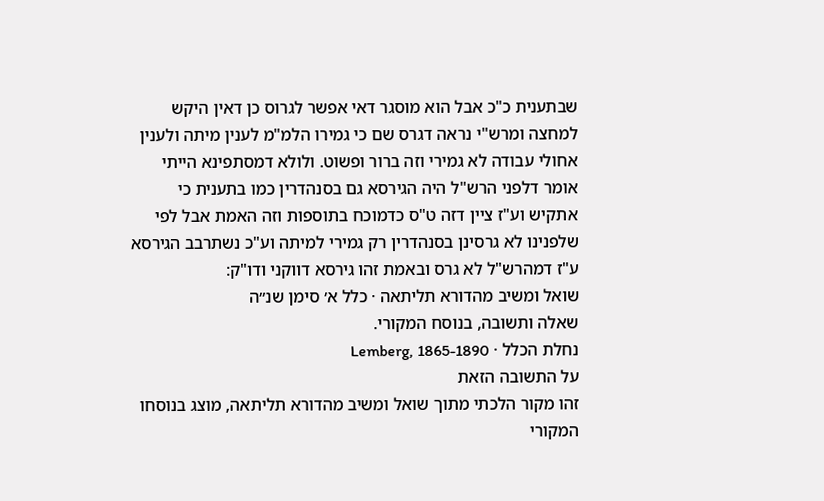שבתענית כ"כ אבל הוא מוסגר דאי אפשר לגרוס כן דאין היקש למחצה ומרש"י נראה דגרס שם כי גמירו הלמ"מ לענין מיתה ולענין אחולי עבודה לא גמירי וזה ברור ופשוט. ולולא דמסתפינא הייתי אומר דלפני הרש"ל היה הגירסא גם בסנהדרין כמו בתענית כי אתקיש וע"ז ציין דזה ט"ס כדמוכח בתוספות וזה האמת אבל לפי שלפנינו לא גרסינן בסנהדרין רק גמירי למיתה וע"כ נשתרבב הגירסא ע"ז דמהרש"ל לא גרס ובאמת זהו גירסא דווקני ודו"ק:
שואל ומשיב מהדורא תליתאה · כלל א׳ סימן שנ״ה
שאלה ותשובה, בנוסח המקורי.
נחלת הכלל · Lemberg, 1865-1890
על התשובה הזאת
זהו מקור הלכתי מתוך שואל ומשיב מהדורא תליתאה, מוצג בנוסחו המקורי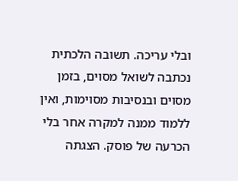ובלי עריכה. תשובה הלכתית נכתבה לשואל מסוים, בזמן מסוים ובנסיבות מסוימות, ואין ללמוד ממנה למקרה אחר בלי הכרעה של פוסק. הצגתה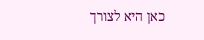כאן היא לצורך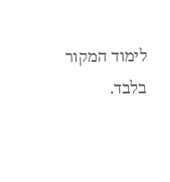לימוד המקור בלבד.